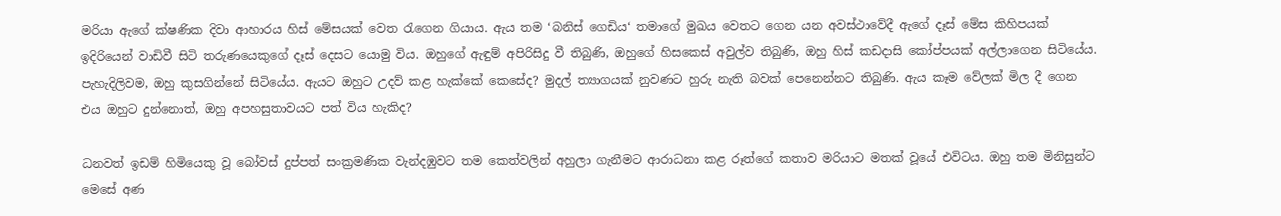මරියා ඇගේ ක්ෂණික දිවා ආහාරය හිස් මේසයක් වෙත රැගෙන ගියාය. ඇය තම ‘බනිස් ගෙඩිය‘ තමාගේ මුඛය වෙතට ගෙන යන අවස්ථාවේදී ඇගේ දෑස් මේස කිහිපයක් ඉදිරියෙන් වාඩිවී සිටි තරුණයෙකුගේ දෑස් දෙසට යොමු විය. ඔහුගේ ඇඳුම් අපිරිසිදු වී තිබුණි, ඔහුගේ හිසකෙස් අවුල්ව තිබුණි, ඔහු හිස් කඩදාසි කෝප්පයක් අල්ලාගෙන සිටියේය. පැහැදිලිවම, ඔහු කුසගින්නේ සිටියේය. ඇයට ඔහුට උදව් කළ හැක්කේ කෙසේද? මුදල් ත්‍යාගයක් නුවණට හුරු නැති බවක් පෙනෙන්නට තිබුණි. ඇය කෑම වේලක් මිල දී ගෙන එය ඔහුට දුන්නොත්, ඔහු අපහසුතාවයට පත් විය හැකිද?

ධනවත් ඉඩම් හිමියෙකු වූ බෝවස් දුප්පත් සංක්‍රමණික වැන්දඹුවට තම කෙත්වලින් අහුලා ගැනීමට ආරාධනා කළ රූත්ගේ කතාව මරියාට මතක් වූයේ එවිටය. ඔහු තම මිනිසුන්ට මෙසේ අණ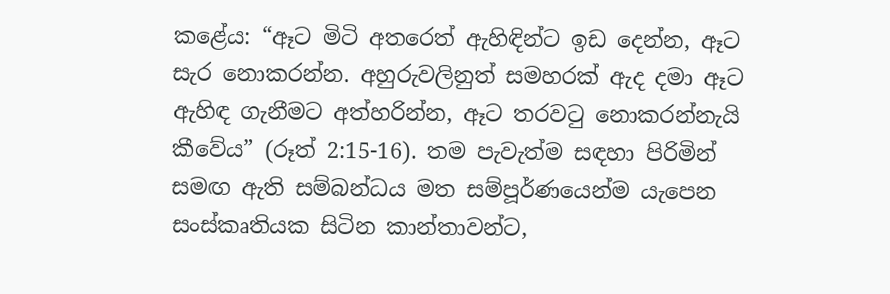කළේය: “ඈට මිටි අතරෙත් ඇහිඳින්ට ඉඩ දෙන්න, ඈට සැර නොකරන්න. අහුරුවලිනුත් සමහරක් ඇද දමා ඈට ඇහිඳ ගැනීමට අත්හරින්න, ඈට තරවටු නොකරන්නැයි කීවේය” (රූත් 2:15-16). තම පැවැත්ම සඳහා පිරිමින් සමඟ ඇති සම්බන්ධය මත සම්පූර්ණයෙන්ම යැපෙන සංස්කෘතියක සිටින කාන්තාවන්ට,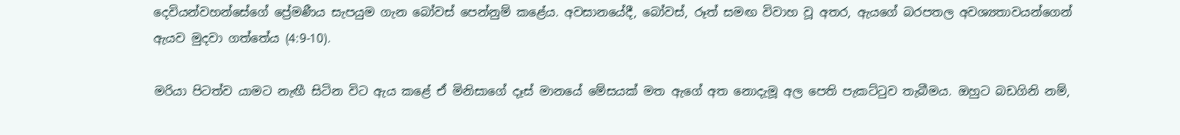දෙවියන්වහන්සේගේ ප්‍රේමණීය සැපයුම ගැන බෝවස් පෙන්නුම් කළේය. අවසානයේදී, බෝවස්, රූත් සමඟ විවාහ වූ අතර, ඇයගේ බරපතල අවශ්‍යතාවයන්ගෙන් ඇයව මුදවා ගත්තේය (4:9-10).

මරියා පිටත්ව යාමට නැඟී සිටින විට ඇය කළේ ඒ මිනිසාගේ දෑස් මානයේ මේසයක් මත ඇගේ අත නොදැමූ අල පෙති පැකට්ටුව තැබීමය. ඔහුට බඩගිනි නම්,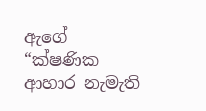ඇගේ “ක්ෂණික ආහාර නැමැති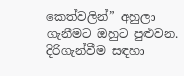කෙත්වලින්” අහුලා ගැනීමට ඔහුට පුළුවන. දිරිගැන්වීම සඳහා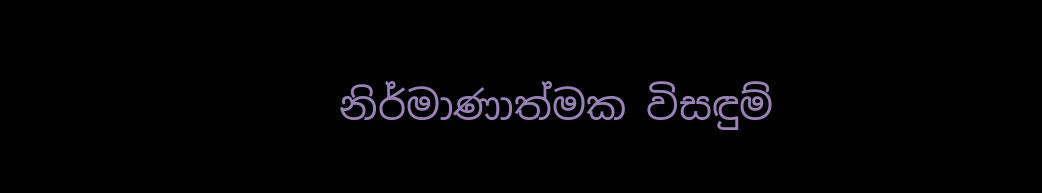නිර්මාණාත්මක විසඳුම්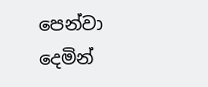පෙන්වා දෙමින්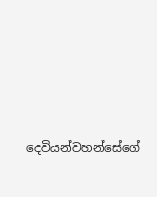දෙවියන්වහන්සේගේ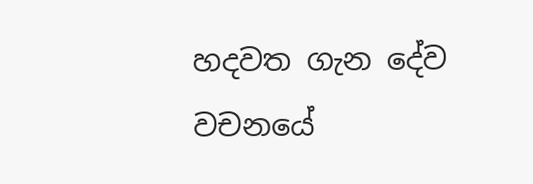හදවත ගැන දේව වචනයේ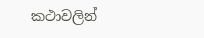කථාවලින්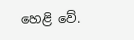හෙළි වේ.